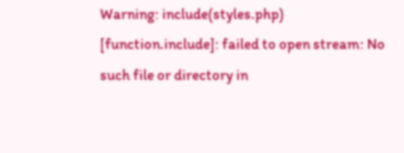Warning: include(styles.php) [function.include]: failed to open stream: No such file or directory in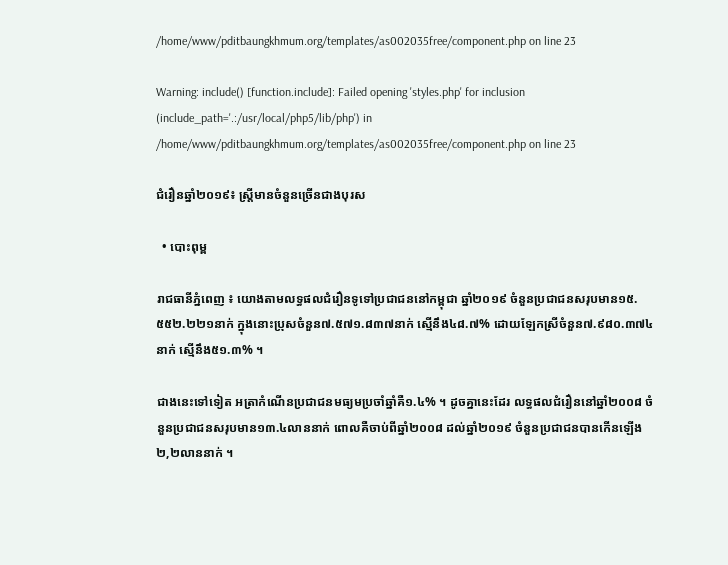/home/www/pditbaungkhmum.org/templates/as002035free/component.php on line 23

Warning: include() [function.include]: Failed opening 'styles.php' for inclusion (include_path='.:/usr/local/php5/lib/php') in /home/www/pditbaungkhmum.org/templates/as002035free/component.php on line 23

ជំរឿនឆ្នាំ២០១៩៖ ស្រ្តីមានចំនួនច្រើនជាងបុរស

  • បោះពុម្ព

រាជធានីភ្នំពេញ ៖ យោងតាមលទ្ធផលជំរឿនទូទៅប្រជាជននៅកម្ពុជា ឆ្នាំ២០១៩ ចំនួនប្រជាជនសរុបមាន១៥.៥៥២.២២១នាក់ ក្នុងនោះប្រុសចំនួន៧.៥៧១.៨៣៧នាក់ ស្មើនឹង៤៨.៧% ដោយឡែកស្រីចំនួន៧.៩៨០.៣៧៤នាក់ ស្មើនឹង៥១.៣% ។

ជាងនេះទៅទៀត អត្រាកំណើនប្រជាជនមធ្យមប្រចាំឆ្នាំគឺ១.៤% ។ ដូចគ្នានេះដែរ លទ្ធផលជំរឿននៅឆ្នាំ២០០៨ ចំនួនប្រជាជនសរុបមាន១៣.៤លាននាក់ ពោលគឺចាប់ពីឆ្នាំ២០០៨ ដល់ឆ្នាំ២០១៩ ចំនួនប្រជាជនបានកើនឡើង២,២លាននាក់ ។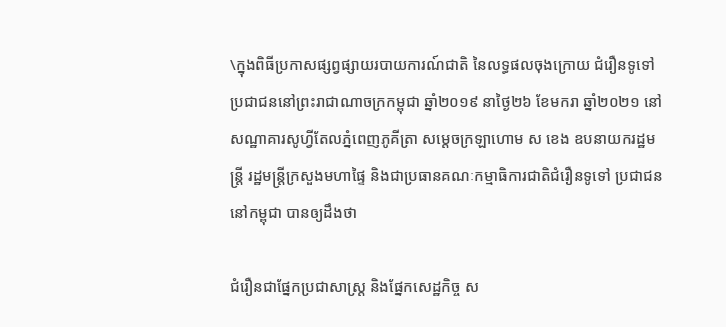\ក្នុងពិធីប្រកាសផ្សព្វផ្សាយរបាយការណ៍ជាតិ នៃលទ្ធផលចុងក្រោយ ជំរឿនទូទៅប្រជាជននៅព្រះរាជាណាចក្រកម្ពុជា ឆ្នាំ២០១៩ នាថ្ងៃ២៦ ខែមករា ឆ្នាំ២០២១ នៅសណ្ឋាគារសូហ្វីតែលភ្នំពេញភូគីត្រា សម្តេចក្រឡាហោម ស ខេង ឧបនាយករដ្ឋមន្ត្រី រដ្ឋមន្ត្រីក្រសួងមហាផ្ទៃ និងជាប្រធានគណៈកម្មាធិការជាតិជំរឿនទូទៅ ប្រជាជននៅកម្ពុជា បានឲ្យដឹងថា

ជំរឿនជាផ្នែកប្រជាសាស្ត្រ និងផ្នែកសេដ្ឋកិច្ច ស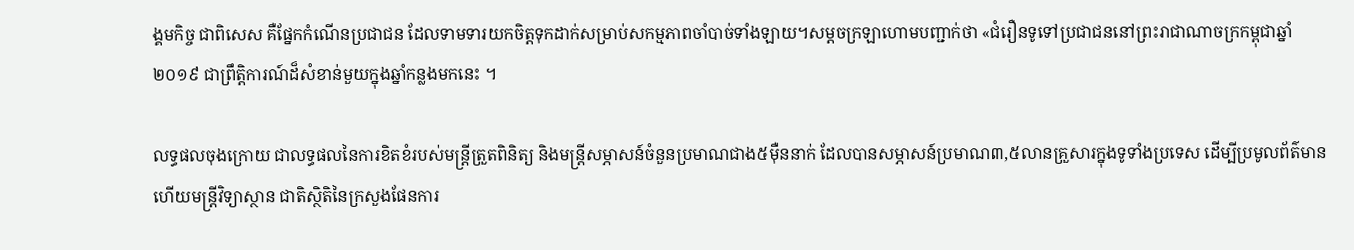ង្គមកិច្ច ជាពិសេស គឺផ្នែកកំណើនប្រជាជន ដែលទាមទារយកចិត្តទុកដាក់សម្រាប់សកម្មភាពចាំបាច់ទាំងឡាយ។សម្ដចក្រឡាហោមបញ្ជាក់ថា «ជំរឿនទូទៅប្រជាជននៅព្រះរាជាណាចក្រកម្ពុជាឆ្នាំ២០១៩ ជាព្រឹត្តិការណ៍ដ៏សំខាន់មួយក្នុងឆ្នាំកន្លងមកនេះ ។

លទ្ធផលចុងក្រោយ ជាលទ្ធផលនៃការខិតខំរបស់មន្ត្រីត្រួតពិនិត្យ និងមន្ត្រីសម្ភាសន៍ចំនួនប្រមាណជាង៥ម៉ឺននាក់ ដែលបានសម្ភាសន៍ប្រមាណ៣,៥លានគ្រួសារក្នុងទូទាំងប្រទេស ដើម្បីប្រមូលព័ត៌មាន ហើយមន្ត្រីវិទ្យាស្ថាន ជាតិស្ថិតិនៃក្រសួងផែនការ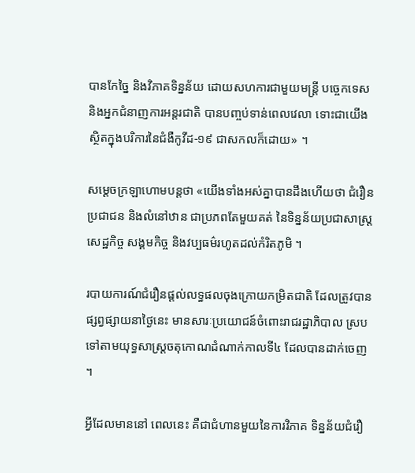បានកែច្នៃ និងវិភាគទិន្នន័យ ដោយសហការជាមួយមន្ត្រី បច្ចេកទេស និងអ្នកជំនាញការអន្តរជាតិ បានបញ្ចប់ទាន់ពេលវេលា ទោះជាយើងស្ថិតក្នុងបរិការនៃជំងឺកូវីដ-១៩ ជាសកលក៏ដោយ» ។

សម្ដេចក្រឡាហោមបន្ដថា «យើងទាំងអស់គ្នាបានដឹងហើយថា ជំរឿនប្រជាជន និងលំនៅឋាន ជាប្រភពតែមួយគត់ នៃទិន្នន័យប្រជាសាស្ត្រ សេដ្ឋកិច្ច សង្គមកិច្ច និងវប្បធម៌រហូតដល់កំរិតភូមិ ។

របាយការណ៍ជំរឿនផ្តល់លទ្ធផលចុងក្រោយកម្រិតជាតិ ដែលត្រូវបានផ្សព្វផ្សាយនាថ្ងៃនេះ មានសារៈប្រយោជន៍ចំពោះរាជរដ្ឋាភិបាល ស្របទៅតាមយុទ្ធសាស្ត្រចតុកោណដំណាក់កាលទី៤ ដែលបានដាក់ចេញ ។

អ្វីដែលមាននៅ ពេលនេះ គឺជាជំហានមួយនៃការវិភាគ ទិន្នន័យជំរឿ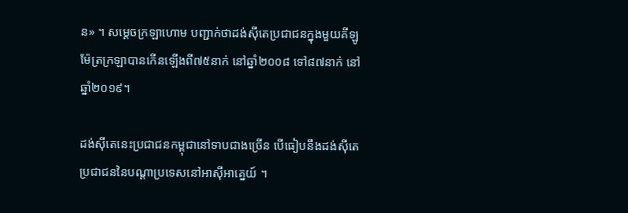ន» ។ សម្ដេចក្រឡាហោម បញ្ជាក់ថាដង់ស៊ីតេប្រជាជនក្នុងមួយគីឡូម៉ែត្រក្រឡាបានកើនឡើងពី៧៥នាក់ នៅឆ្នាំ២០០៨ ទៅ៨៧នាក់ នៅឆ្នាំ២០១៩។

ដង់ស៊ីតេនេះប្រជាជនកម្ពុជានៅទាបជាងច្រើន បើធៀបនឹងដង់ស៊ីតេប្រជាជននៃបណ្តាប្រទេសនៅអាស៊ីអាគ្នេយ៍ ។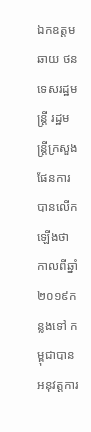ឯកឧត្តម ឆាយ ថន ទេសរដ្ឋមន្ត្រី រដ្ឋមន្ត្រីក្រសួងផែនការ បានលើកឡើងថា កាលពីឆ្នាំ២០១៩កន្លងទៅ កម្ពុជាបានអនុវត្តការ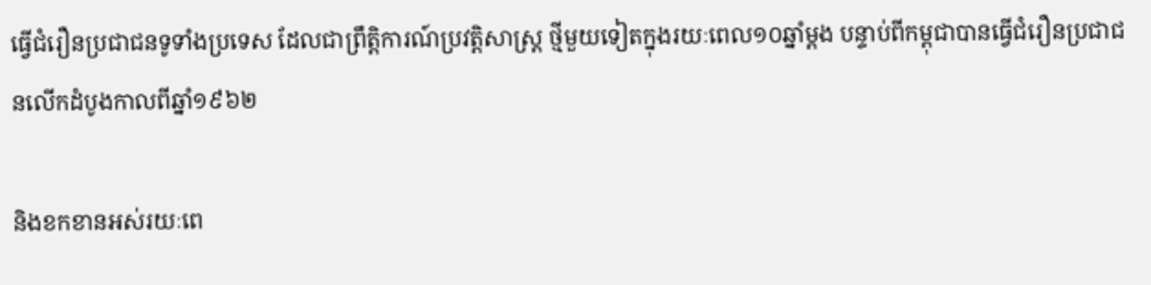ធ្វើជំរឿនប្រជាជនទូទាំងប្រទេស ដែលជាព្រឹត្តិការណ៍ប្រវត្តិសាស្ត្រ ថ្មីមួយទៀតក្នុងរយៈពេល១០ឆ្នាំម្ដង បន្ទាប់ពីកម្ពុជាបានធ្វើជំរឿនប្រជាជនលើកដំបូងកាលពីឆ្នាំ១៩៦២

និងខកខានអស់រយៈពេ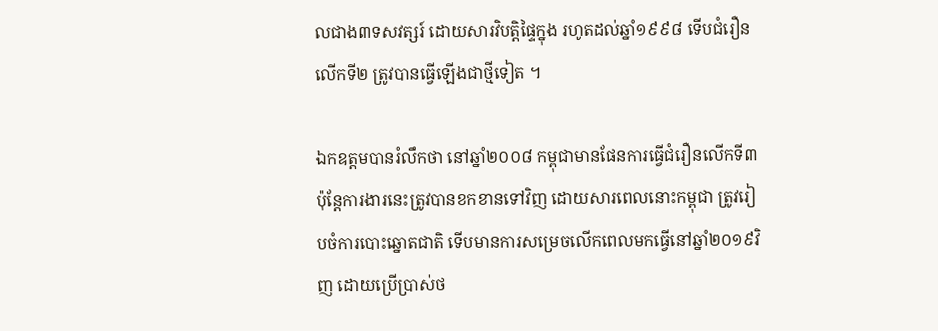លជាង៣ទសវត្សរ៍ ដោយសារវិបត្តិផ្ទៃក្នុង រហូតដល់ឆ្នាំ១៩៩៨ ទើបជំរឿនលើកទី២ ត្រូវបានធ្វើឡើងជាថ្មីទៀត ។

ឯកឧត្តមបានរំលឹកថា នៅឆ្នាំ២០០៨ កម្ពុជាមានផែនការធ្វើជំរឿនលើកទី៣ ប៉ុន្តែការងារនេះត្រូវបានខកខានទៅវិញ ដោយសារពេលនោះកម្ពុជា ត្រូវរៀបចំការបោះឆ្នោតជាតិ ទើបមានការសម្រេចលើកពេលមកធ្វើនៅឆ្នាំ២០១៩វិញ ដោយប្រើប្រាស់ថ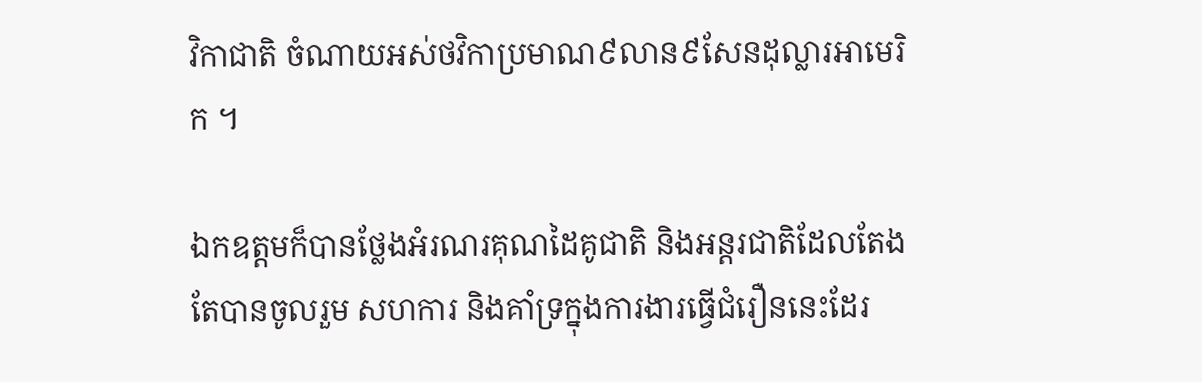វិកាជាតិ ចំណាយអស់ថវិកាប្រមាណ៩លាន៩សែនដុល្លារអាមេរិក ។

ឯកឧត្តមក៏បានថ្លែងអំរណរគុណដៃគូជាតិ និងអន្តរជាតិដែលតែងតែបានចូលរួម សហការ និងគាំទ្រក្នុងការងារធ្វើជំរឿននេះដែរ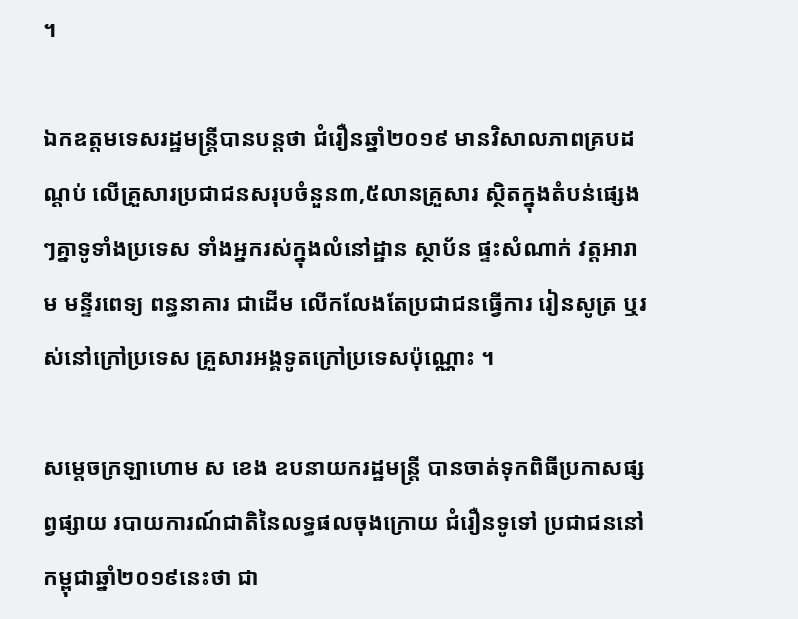។

ឯកឧត្តមទេសរដ្ឋមន្ត្រីបានបន្តថា ជំរឿនឆ្នាំ២០១៩ មានវិសាលភាពគ្របដណ្ដប់ លើគ្រួសារប្រជាជនសរុបចំនួន៣,៥លានគ្រួសារ ស្ថិតក្នុងតំបន់ផ្សេងៗគ្នាទូទាំងប្រទេស ទាំងអ្នករស់ក្នុងលំនៅដ្ឋាន ស្ថាប័ន ផ្ទះសំណាក់ វត្តអារាម មន្ទីរពេទ្យ ពន្ធនាគារ ជាដើម លើកលែងតែប្រជាជនធ្វើការ រៀនសូត្រ ឬរស់នៅក្រៅប្រទេស គ្រួសារអង្គទូតក្រៅប្រទេសប៉ុណ្ណោះ ។

សម្ដេចក្រឡាហោម ស ខេង ឧបនាយករដ្ឋមន្ត្រី បានចាត់ទុកពិធីប្រកាសផ្សព្វផ្សាយ របាយការណ៍ជាតិនៃលទ្ធផលចុងក្រោយ ជំរឿនទូទៅ ប្រជាជននៅកម្ពុជាឆ្នាំ២០១៩នេះថា ជា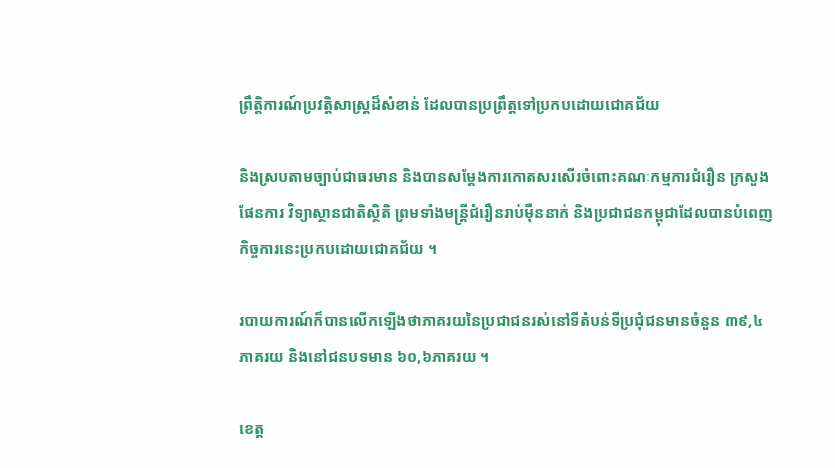ព្រឹត្តិការណ៍ប្រវត្តិសាស្ត្រដ៏សំខាន់ ដែលបានប្រព្រឹត្តទៅប្រកបដោយជោគជ័យ

និងស្របតាមច្បាប់ជាធរមាន និងបានសម្ដែងការកោតសរសើរចំពោះគណៈកម្មការជំរឿន ក្រសួងផែនការ វិទ្យាស្ថានជាតិស្ថិតិ ព្រមទាំងមន្ត្រីជំរឿនរាប់ម៉ឺននាក់ និងប្រជាជនកម្ពុជាដែលបានបំពេញកិច្ចការនេះប្រកបដោយជោគជ័យ ។

របាយការណ៍ក៏បានលើកឡើងថាភាគរយនៃប្រជាជនរស់នៅទីតំបន់ទីប្រជុំជនមានចំនួន ៣៩,៤ភាគរយ និងនៅជនបទមាន ៦០,៦ភាគរយ ។

ខេត្ត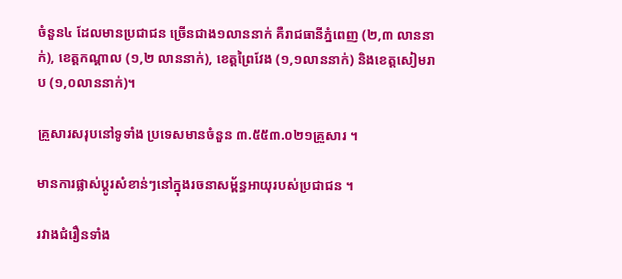ចំនួន៤ ដែលមានប្រជាជន ច្រើនជាង១លាននាក់ គឺរាជធានីភ្នំពេញ (២,៣ លាននាក់), ខេត្តកណ្តាល (១,២ លាននាក់), ខេត្តព្រៃវែង (១,១លាននាក់) និងខេត្តសៀមរាប (១,០លាននាក់)។

គ្រួសារសរុបនៅទូទាំង ប្រទេសមានចំនួន ៣.៥៥៣.០២១គ្រួសារ ។

មានការផ្លាស់ប្តូរសំខាន់ៗនៅក្នុងរចនាសម្ព័ន្ធអាយុរបស់ប្រជាជន ។

រវាងជំរឿនទាំង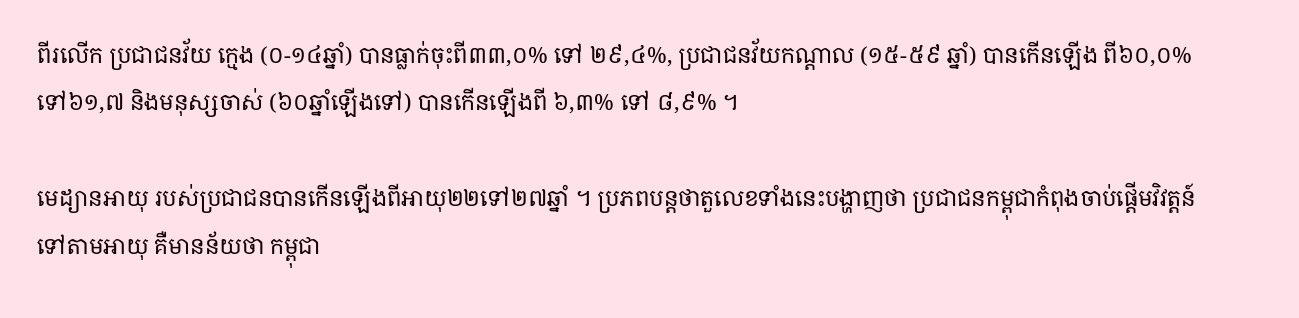ពីរលើក ប្រជាជនវ័យ ក្មេង (០-១៤ឆ្នាំ) បានធ្លាក់ចុះពី៣៣,០% ទៅ ២៩,៤%, ប្រជាជនវ័យកណ្តាល (១៥-៥៩ ឆ្នាំ) បានកើនឡើង ពី៦០,០% ទៅ៦១,៧ និងមនុស្សចាស់ (៦០ឆ្នាំឡើងទៅ) បានកើនឡើងពី ៦,៣% ទៅ ៨,៩% ។

មេដ្យានអាយុ របស់ប្រជាជនបានកើនឡើងពីអាយុ២២ទៅ២៧ឆ្នាំ ។ ប្រភពបន្តថាតួលេខទាំងនេះបង្ហាញថា ប្រជាជនកម្ពុជាកំពុងចាប់ផ្តើមវិវត្តន៍ទៅតាមអាយុ គឺមានន័យថា កម្ពុជា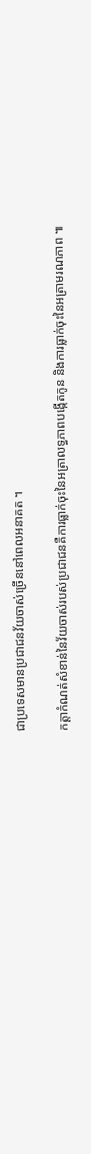ជាប្រទេសមានប្រជាជនវ័យចាស់ច្រើននៅពេលអនាគត ។

កត្តាកំណត់សំខាន់នៃវ័យចាស់របស់ប្រជាជនគឺការធ្លាក់ចុះនៃអត្រាលទ្ធភាពបង្កើតកូន និងការធ្លាក់ចុះនៃអត្រាមរណភាព ៕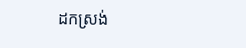ដកស្រង់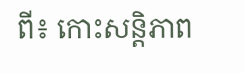ពី៖ កោះសន្តិភាព